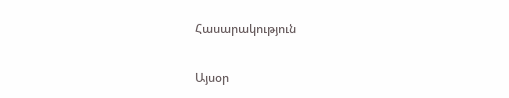Հասարակություն

Այսօր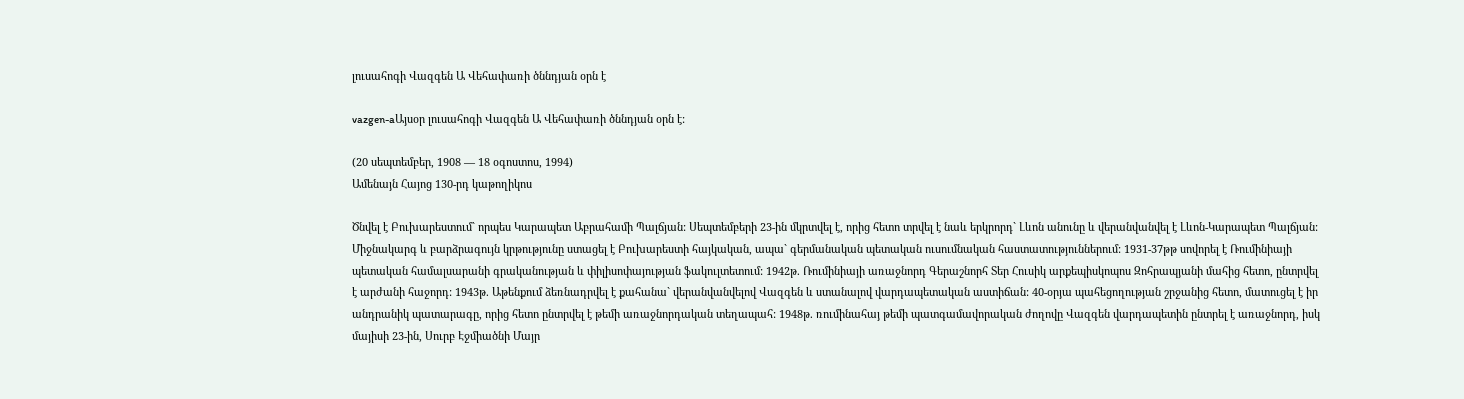լուսահոգի Վազգեն Ա Վեհափառի ծննդյան օրն է

vazgen-aԱյսօր լուսահոգի Վազգեն Ա Վեհափառի ծննդյան օրն է:

(20 սեպտեմբեր, 1908 — 18 օգոստոս, 1994)
Ամենայն Հայոց 130-րդ կաթողիկոս

Ծնվել է Բուխարեստում` որպես Կարապետ Աբրահամի Պալճյան: Սեպտեմբերի 23-ին մկրտվել է, որից հետո տրվել է նաև երկրորդ` Լևոն անունը և վերանվանվել է Լևոն-Կարապետ Պալճյան: Միջնակարգ և բարձրագույն կրթությունը ստացել է Բուխարեստի հայկական, ապա` գերմանական պետական ուսումնական հաստատություններում: 1931-37թթ սովորել է Ռումինիայի պետական համալսարանի գրականության և փիլիսոփայության ֆակուլտետում: 1942թ. Ռումինիայի առաջնորդ Գերաշնորհ Տեր Հուսիկ արքեպիսկոպոս Զոհրապյանի մահից հետո, ընտրվել է արժանի հաջորդ: 1943թ. Աթենքում ձեռնադրվել է քահանա` վերանվանվելով Վազգեն և ստանալով վարդապետական աստիճան: 40-օրյա պահեցողության շրջանից հետո, մատուցել է իր անդրանիկ պատարագը, որից հետո ընտրվել է թեմի առաջնորդական տեղապահ: 1948թ. ռումինահայ թեմի պատգամավորական ժողովը Վազգեն վարդապետին ընտրել է առաջնորդ, իսկ մայիսի 23-ին, Սուրբ Էջմիածնի Մայր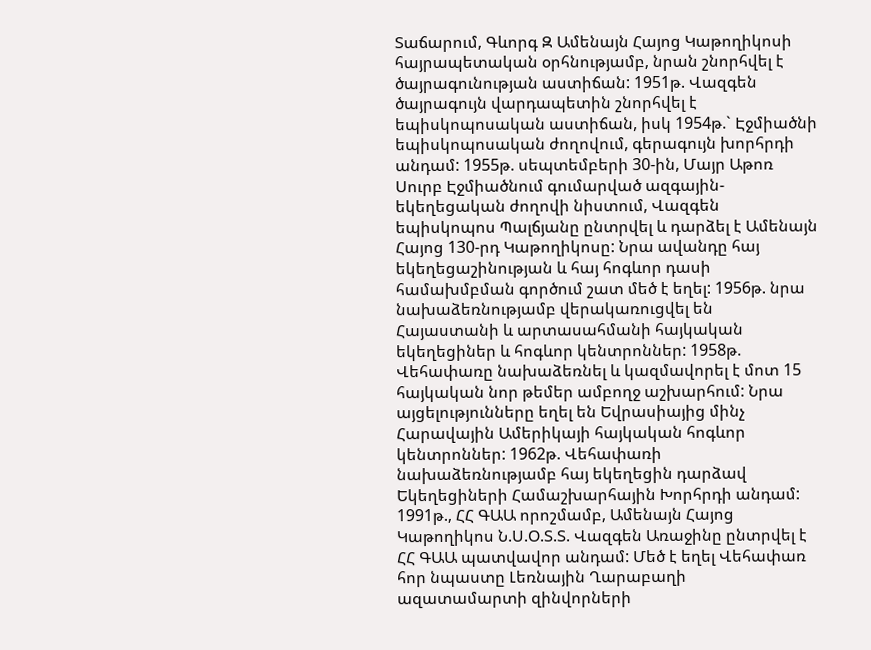Տաճարում, Գևորգ Զ Ամենայն Հայոց Կաթողիկոսի հայրապետական օրհնությամբ, նրան շնորհվել է ծայրագունության աստիճան: 1951թ. Վազգեն ծայրագույն վարդապետին շնորհվել է եպիսկոպոսական աստիճան, իսկ 1954թ.` Էջմիածնի եպիսկոպոսական ժողովում, գերագույն խորհրդի անդամ: 1955թ. սեպտեմբերի 30-ին, Մայր Աթոռ Սուրբ Էջմիածնում գումարված ազգային-եկեղեցական ժողովի նիստում, Վազգեն եպիսկոպոս Պալճյանը ընտրվել և դարձել է Ամենայն Հայոց 130-րդ Կաթողիկոսը: Նրա ավանդը հայ եկեղեցաշինության և հայ հոգևոր դասի համախմբման գործում շատ մեծ է եղել: 1956թ. նրա նախաձեռնությամբ վերակառուցվել են Հայաստանի և արտասահմանի հայկական եկեղեցիներ և հոգևոր կենտրոններ: 1958թ. Վեհափառը նախաձեռնել և կազմավորել է մոտ 15 հայկական նոր թեմեր ամբողջ աշխարհում: Նրա այցելությունները եղել են Եվրասիայից մինչ Հարավային Ամերիկայի հայկական հոգևոր կենտրոններ: 1962թ. Վեհափառի նախաձեռնությամբ հայ եկեղեցին դարձավ Եկեղեցիների Համաշխարհային Խորհրդի անդամ: 1991թ., ՀՀ ԳԱԱ որոշմամբ, Ամենայն Հայոց Կաթողիկոս Ն.Ս.Օ.Տ.Տ. Վազգեն Առաջինը ընտրվել է ՀՀ ԳԱԱ պատվավոր անդամ: Մեծ է եղել Վեհափառ հոր նպաստը Լեռնային Ղարաբաղի ազատամարտի զինվորների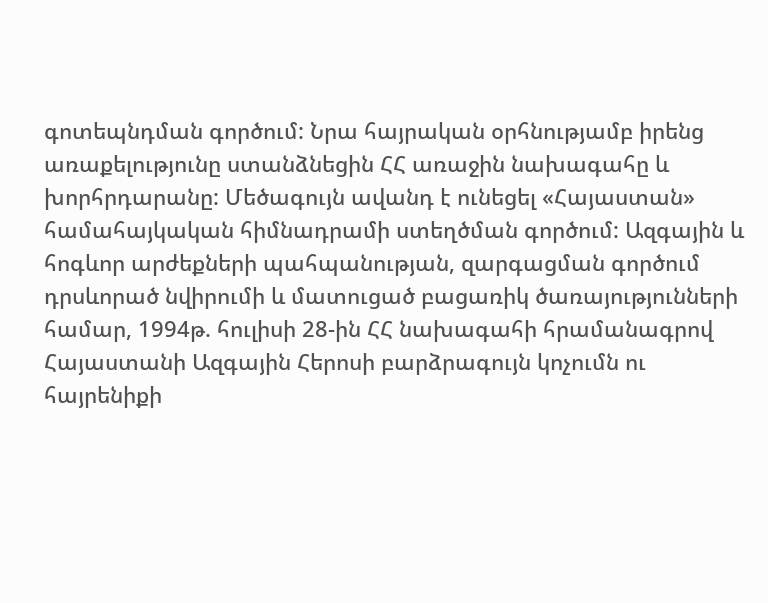գոտեպնդման գործում: Նրա հայրական օրհնությամբ իրենց առաքելությունը ստանձնեցին ՀՀ առաջին նախագահը և խորհրդարանը: Մեծագույն ավանդ է ունեցել «Հայաստան» համահայկական հիմնադրամի ստեղծման գործում: Ազգային և հոգևոր արժեքների պահպանության, զարգացման գործում դրսևորած նվիրումի և մատուցած բացառիկ ծառայությունների համար, 1994թ. հուլիսի 28-ին ՀՀ նախագահի հրամանագրով Հայաստանի Ազգային Հերոսի բարձրագույն կոչումն ու հայրենիքի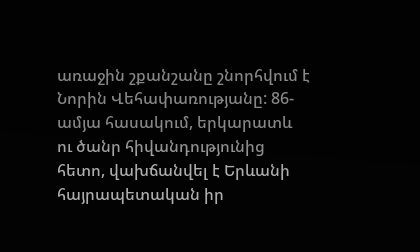առաջին շքանշանը շնորհվում է Նորին Վեհափառությանը: 86-ամյա հասակում, երկարատև ու ծանր հիվանդությունից հետո, վախճանվել է Երևանի հայրապետական իր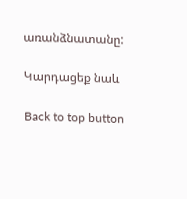առանձնատանը:

Կարդացեք նաև

Back to top button